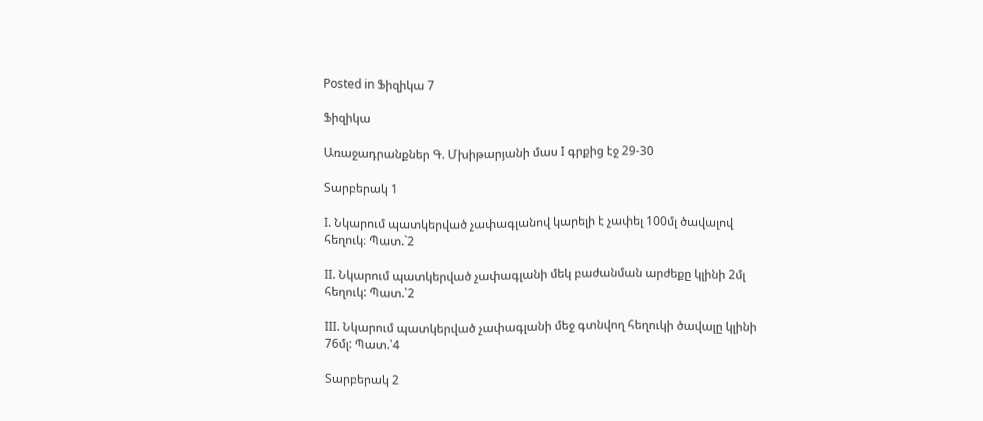Posted in Ֆիզիկա 7

Ֆիզիկա

Առաջադրանքներ Գ. Մխիթարյանի մաս I գրքից էջ 29-30

Տարբերակ 1

I. Նկարում պատկերված չափագլանով կարելի է չափել 100մլ ծավալով հեղուկ։ Պատ.`2

II. Նկարում պատկերված չափագլանի մեկ բաժանման արժեքը կլինի 2մլ հեղուկ: Պատ.՝2

III. Նկարում պատկերված չափագլանի մեջ գտնվող հեղուկի ծավալը կլինի 76մլ: Պատ.՝4

Տարբերակ 2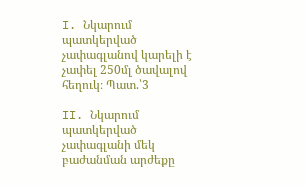I. Նկարում պատկերված չափագլանով կարելի է չափել 250մլ ծավալով հեղուկ։ Պատ.՝3

II. Նկարում պատկերված չափագլանի մեկ բաժանման արժեքը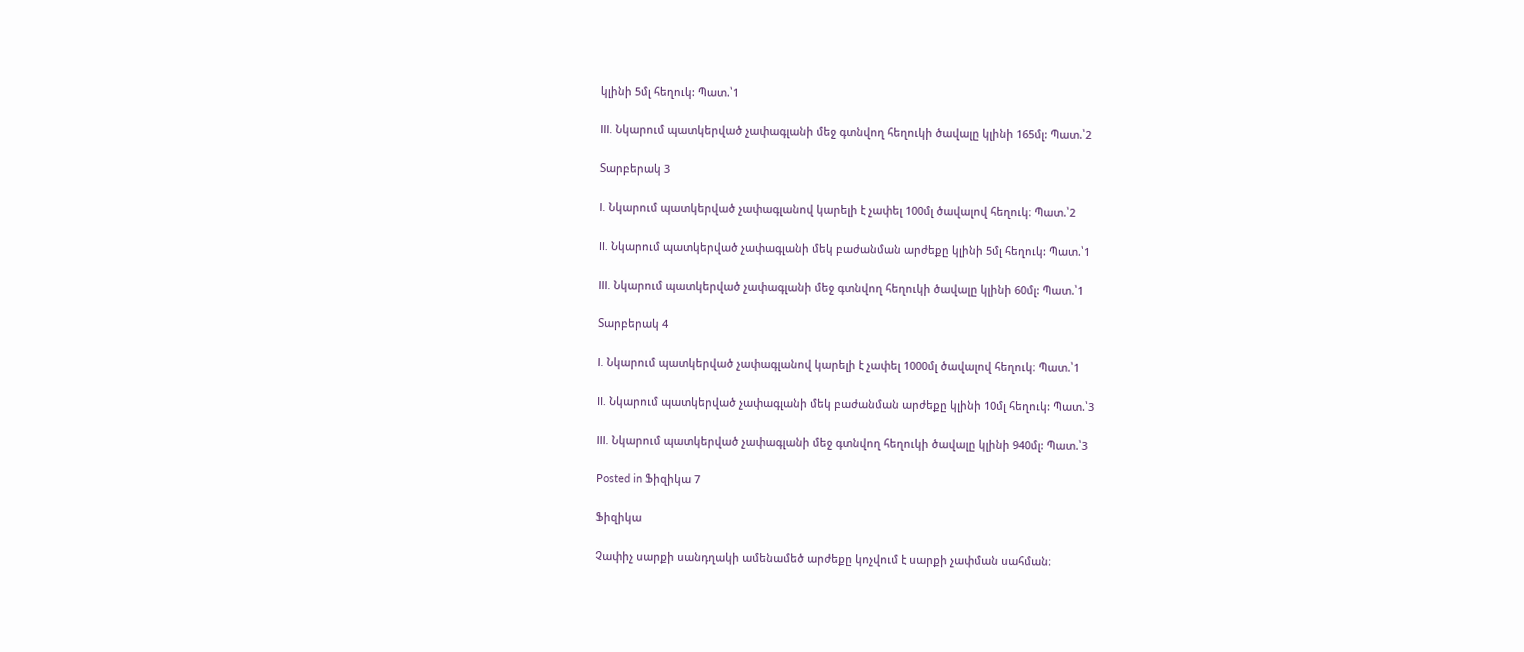կլինի 5մլ հեղուկ: Պատ.՝1

III. Նկարում պատկերված չափագլանի մեջ գտնվող հեղուկի ծավալը կլինի 165մլ: Պատ.՝2

Տարբերակ 3

I. Նկարում պատկերված չափագլանով կարելի է չափել 100մլ ծավալով հեղուկ։ Պատ.՝2

II. Նկարում պատկերված չափագլանի մեկ բաժանման արժեքը կլինի 5մլ հեղուկ: Պատ.՝1

III. Նկարում պատկերված չափագլանի մեջ գտնվող հեղուկի ծավալը կլինի 60մլ: Պատ.՝1

Տարբերակ 4

I. Նկարում պատկերված չափագլանով կարելի է չափել 1000մլ ծավալով հեղուկ։ Պատ.՝1

II. Նկարում պատկերված չափագլանի մեկ բաժանման արժեքը կլինի 10մլ հեղուկ: Պատ.՝3

III. Նկարում պատկերված չափագլանի մեջ գտնվող հեղուկի ծավալը կլինի 940մլ: Պատ.՝3

Posted in Ֆիզիկա 7

Ֆիզիկա

Չափիչ սարքի սանդղակի ամենամեծ արժեքը կոչվում է սարքի չափման սահման։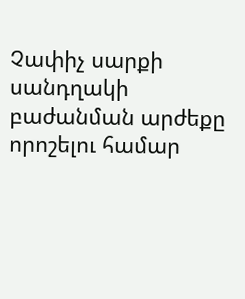Չափիչ սարքի սանդղակի բաժանման արժեքը որոշելու համար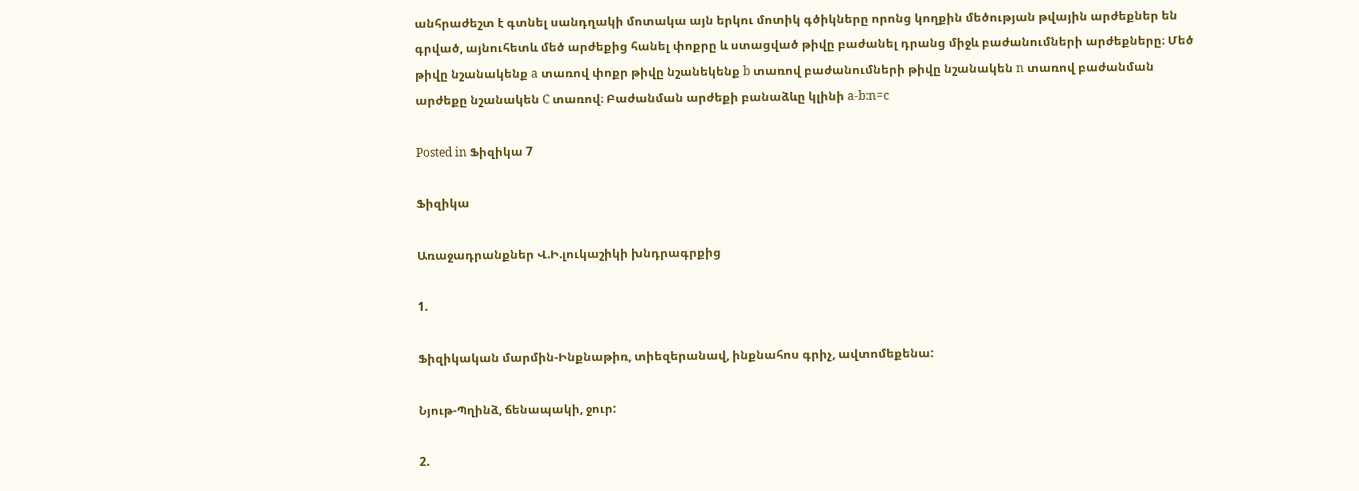անհրաժեշտ է գտնել սանդղակի մոտակա այն երկու մոտիկ գծիկները որոնց կողքին մեծության թվային արժեքներ են գրված, այնուհետև մեծ արժեքից հանել փոքրը և ստացված թիվը բաժանել դրանց միջև բաժանումների արժեքները։ Մեծ թիվը նշանակենք a տառով փոքր թիվը նշանեկենք b տառով բաժանումների թիվը նշանակեն n տառով բաժանման արժեքը նշանակեն C տառով։ Բաժանման արժեքի բանաձևը կլինի a-b:n=c

Posted in Ֆիզիկա 7

Ֆիզիկա

Առաջադրանքներ Վ.Ի.լուկաշիկի խնդրագրքից

1.

Ֆիզիկական մարմին-Ինքնաթիռ, տիեզերանավ, ինքնահոս գրիչ, ավտոմեքենա:

Նյութ-Պղինձ, ճենապակի, ջուր:

2.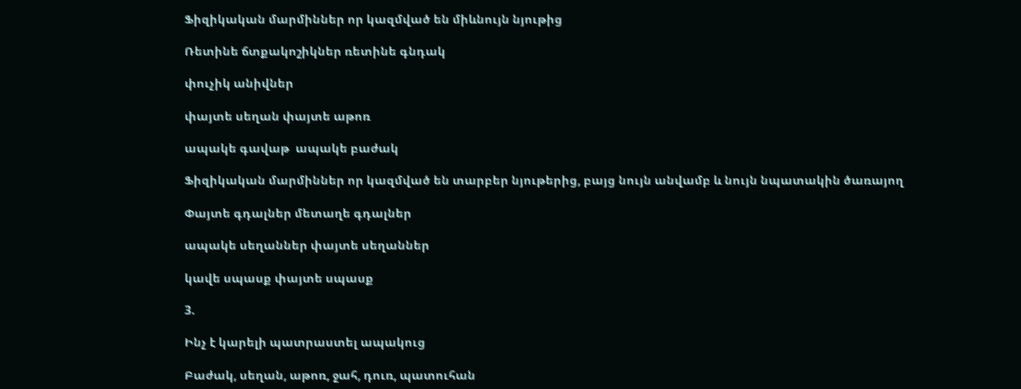Ֆիզիկական մարմիններ որ կազմված են միևնույն նյութից

Ռետինե ճտքակոշիկներ ռետինե գնդակ

փուչիկ անիվներ

փայտե սեղան փայտե աթոռ

ապակե գավաթ  ապակե բաժակ

Ֆիզիկական մարմիններ որ կազմված են տարբեր նյութերից, բայց նույն անվամբ և նույն նպատակին ծառայող

Փայտե գդալներ մետաղե գդալներ

ապակե սեղաններ փայտե սեղաններ

կավե սպասք փայտե սպասք

3.

Ինչ է կարելի պատրաստել ապակուց

Բաժակ, սեղան, աթոռ, ջահ, դուռ, պատուհան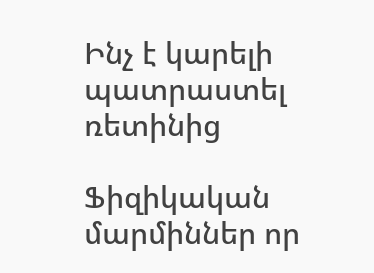Ինչ է կարելի պատրաստել ռետինից

Ֆիզիկական մարմիններ որ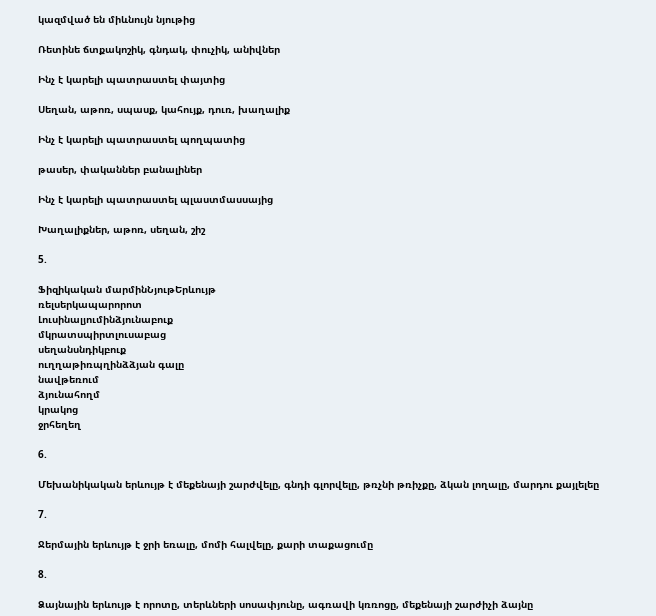կազմված են միևնույն նյութից

Ռետինե ճտքակոշիկ, գնդակ, փուչիկ, անիվներ

Ինչ է կարելի պատրաստել փայտից

Սեղան, աթոռ, սպասք, կահույք, դուռ, խաղալիք

Ինչ է կարելի պատրաստել պողպատից

թասեր, փականներ բանալիներ

Ինչ է կարելի պատրաստել պլաստմասսայից

Խաղալիքներ, աթոռ, սեղան, շիշ

5.

Ֆիզիկական մարմինՆյութԵրևույթ
ռելսերկապարորոտ
Լուսինալյումինձյունաբուք
մկրատսպիրտլուսաբաց
սեղանսնդիկբուք
ուղղաթիռպղինձձյան գալը
նավթեռում
ձյունահողմ
կրակոց
ջրհեղեղ

6.

Մեխանիկական երևույթ է մեքենայի շարժվելը, գնդի գլորվելը, թռչնի թռիչքը, ձկան լողալը, մարդու քայլելեը

7.

Ջերմային երևույթ է ջրի եռալը, մոմի հալվելը, քարի տաքացումը

8.

Ձայնային երևույթ է որոտը, տերևների սոսափյունը, ագռավի կռռոցը, մեքենայի շարժիչի ձայնը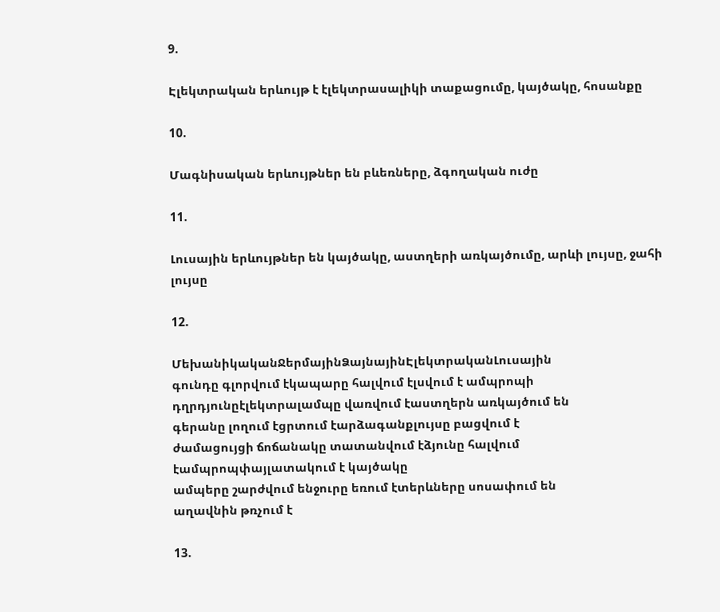9.

Էլեկտրական երևույթ է էլեկտրասալիկի տաքացումը, կայծակը, հոսանքը

10.

Մագնիսական երևույթներ են բևեռները, ձգողական ուժը

11.

Լուսային երևույթներ են կայծակը, աստղերի առկայծումը, արևի լույսը, ջահի լույսը

12.

ՄեխանիկականՋերմայինՁայնայինԷլեկտրականԼուսային
գունդը գլորվում էկապարը հալվում էլսվում է ամպրոպի դղրդյունըէլեկտրալամպը վառվում էաստղերն առկայծում են
գերանը լողում էցրտում էարձագանքլույսը բացվում է
ժամացույցի ճոճանակը տատանվում էձյունը հալվում էամպրոպփայլատակում է կայծակը
ամպերը շարժվում ենջուրը եռում էտերևները սոսափում են
աղավնին թռչում է

13.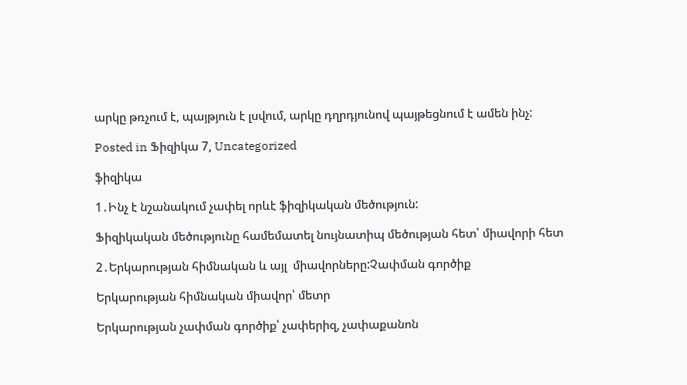արկը թռչում է, պայթյուն է լսվում, արկը դղրդյունով պայթեցնում է ամեն ինչ:

Posted in Ֆիզիկա 7, Uncategorized

ֆիզիկա

1․Ինչ է նշանակում չափել որևէ ֆիզիկական մեծություն:

Ֆիզիկական մեծությունը համեմատել նույնատիպ մեծության հետ՝ միավորի հետ

2․Երկարության հիմնական և այլ  միավորները:Չափման գործիք

Երկարության հիմնական միավոր՝ մետր

Երկարության չափման գործիք՝ չափերիզ, չափաքանոն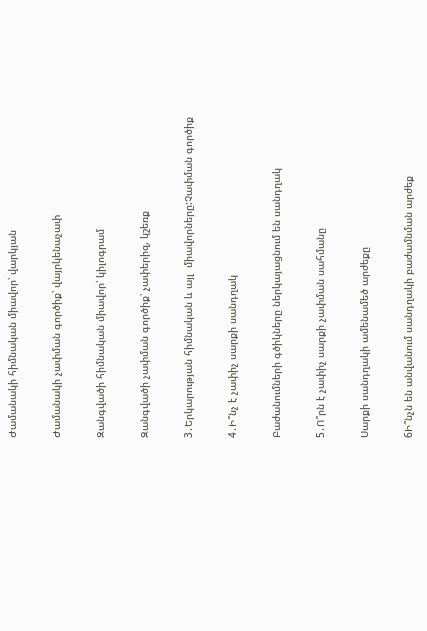Ժամանակի հիմնական միավոր՝ վարկյան

Ժամանակի չափման գործիք՝ վայրկենաչափ

Զանգվածի հիմնական միավոր՝ կիլոգրամ

Զանգվածի չափման գործիք՝ չափերիզ, կշեռք

3․Երկարության հիմնական և այլ  միավորները:Չափման գործիք

4․Ի՞նչ է չափիչ սարքի սանդղակ

Բաժանումների գծիկները ներկայացնում են սանդղակ

5․Ո՞րն է չափիչ սարքի չափման սահմանը

Սարքի սանդղակի ամենամեծ արժեքը

6Ի՞նչն են անվանում սանդղակի բաժամնման արժեք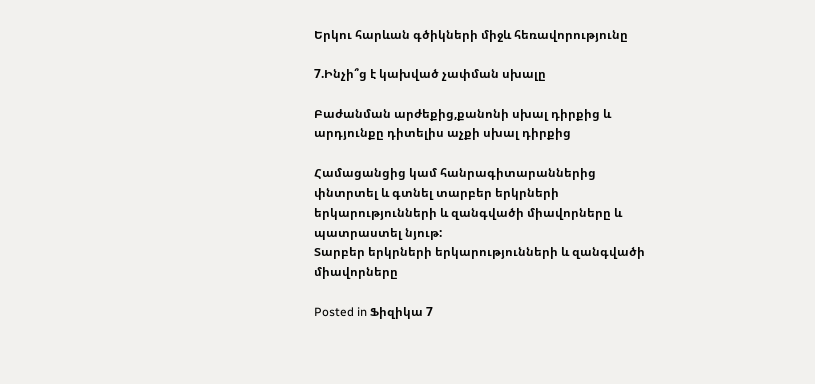Երկու հարևան գծիկների միջև հեռավորությունը

7.Ինչի՞ց է կախված չափման սխալը

Բաժանման արժեքից,քանոնի սխալ դիրքից և արդյունքը դիտելիս աչքի սխալ դիրքից

Համացանցից կամ հանրագիտարաններից փնտրտել և գտնել տարբեր երկրների երկարությունների և զանգվածի միավորները և պատրաստել նյութ:
Տարբեր երկրների երկարությունների և զանգվածի միավորները

Posted in Ֆիզիկա 7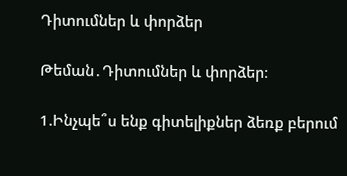Դիտումներ և փորձեր

Թեման․Դիտումներ և փորձեր։

1.Ինչպե՞ս ենք գիտելիքներ ձեռք բերում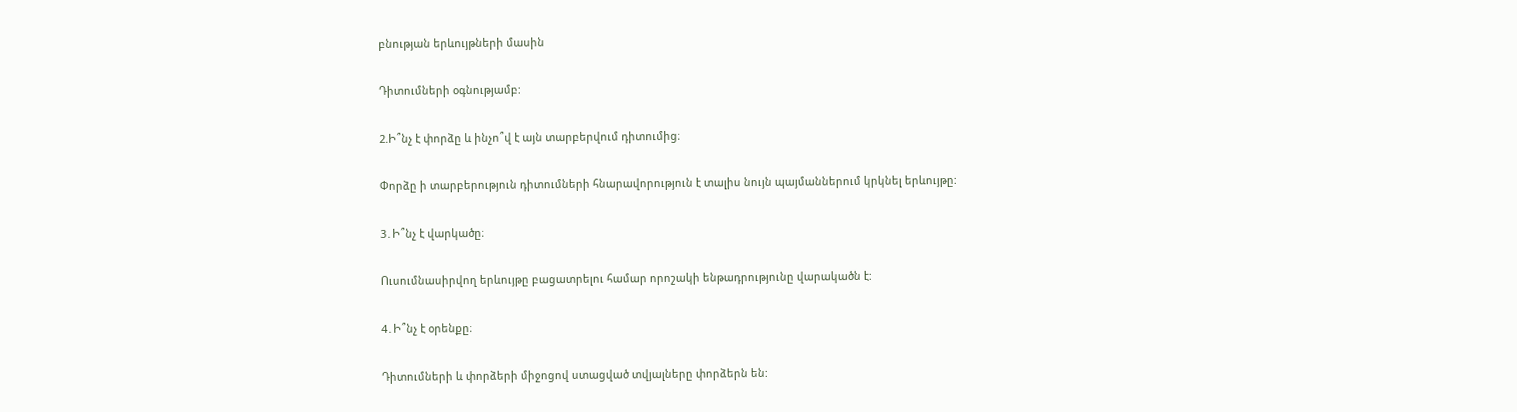բնության երևույթների մասին

Դիտումների օգնությամբ:

2.Ի՞նչ է փորձը և ինչո՞վ է այն տարբերվում դիտումից։

Փորձը ի տարբերություն դիտումների հնարավորություն է տալիս նույն պայմաններում կրկնել երևույթը:

3․Ի՞նչ է վարկածը։

Ուսումնասիրվող երևույթը բացատրելու համար որոշակի ենթադրությունը վարակածն է:

4․Ի՞նչ է օրենքը։

Դիտումների և փորձերի միջոցով ստացված տվյալները փորձերն են: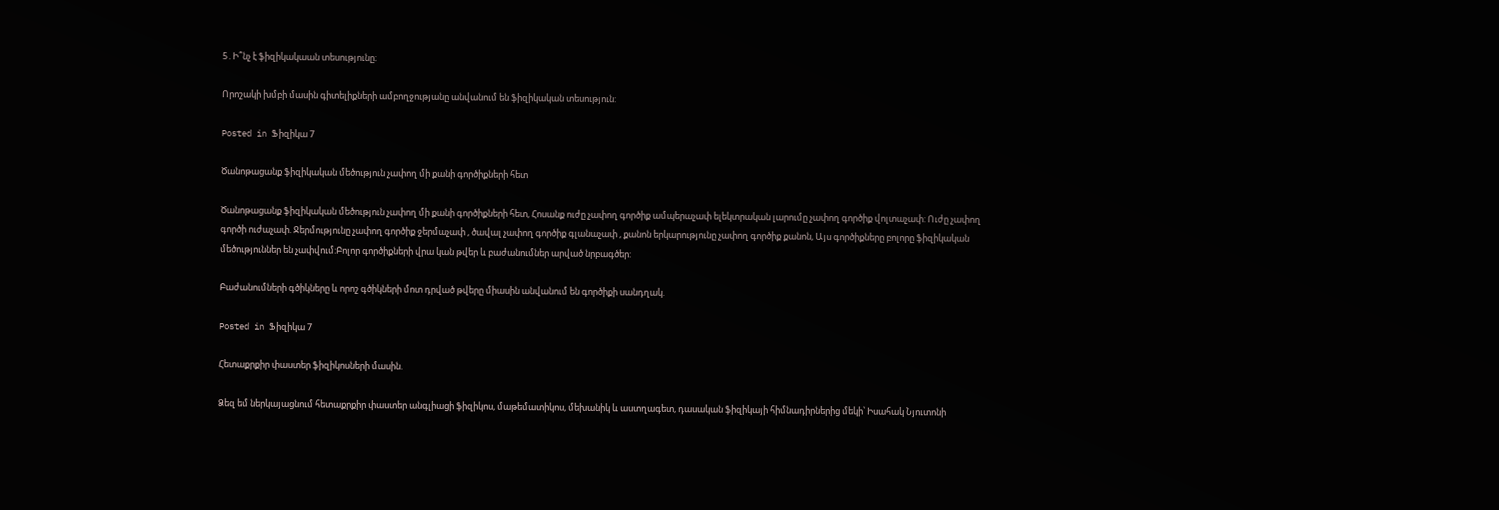5․Ի՞նչ է ֆիզիկակաան տեսությունը։

Որոշակի խմբի մասին գիտելիքների ամբողջությանը անվանում են ֆիզիկական տեսություն:

Posted in Ֆիզիկա 7

Ծանոթացանք ֆիզիկական մեծություն չափող մի քանի գործիքների հետ

Ծանոթացանք ֆիզիկական մեծություն չափող մի քանի գործիքների հետ, Հոսանք ուժը չափող գործիք ամպերաչափ ելեկտրական լարումը չափող գործիք վոլտաչափ: Ուժը չափող գործի ուժաչափ. Ջերմությունը չափող գործիք ջերմաչափ , ծավալ չափող գործիք գլանաչափ , քանոն երկարությունը չափող գործիք քանոն, Այս գործիքները բոլորը ֆիզիկական մեծություններ են չափվում:Բոլոր գործիքների վրա կան թվեր և բաժանումներ արված նրբագծեր:

Բաժանումների գծիկները և որոշ գծիկների մոտ դրված թվերը միասին անվանում են գործիքի սանդղակ.

Posted in Ֆիզիկա 7

Հետաքրքիր փաստեր ֆիզիկոսների մասին.

Ձեզ եմ ներկայացնում հետաքրքիր փաստեր անգլիացի ֆիզիկոս, մաթեմատիկոս, մեխանիկ և աստղագետ, դասական ֆիզիկայի հիմնադիրներից մեկի՝ Իսահակ Նյուտոնի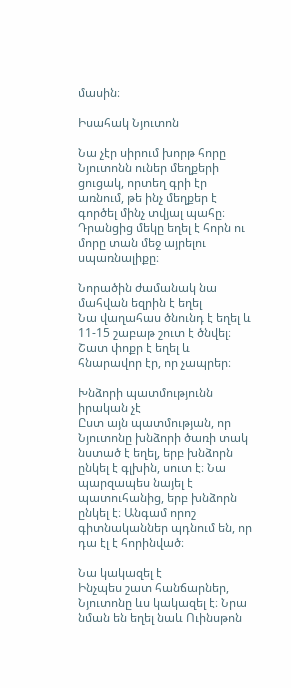մասին։

Իսահակ Նյուտոն

Նա չէր սիրում խորթ հորը
Նյուտոնն ուներ մեղքերի ցուցակ, որտեղ գրի էր առնում, թե ինչ մեղքեր է գործել մինչ տվյալ պահը։ Դրանցից մեկը եղել է հորն ու մորը տան մեջ այրելու սպառնալիքը։

Նորածին ժամանակ նա մահվան եզրին է եղել
Նա վաղահաս ծնունդ է եղել և 11-15 շաբաթ շուտ է ծնվել։ Շատ փոքր է եղել և հնարավոր էր, որ չապրեր։

Խնձորի պատմությունն իրական չէ
Ըստ այն պատմության, որ Նյուտոնը խնձորի ծառի տակ նստած է եղել, երբ խնձորն ընկել է գլխին, սուտ է։ Նա պարզապես նայել է պատուհանից, երբ խնձորն ընկել է։ Անգամ որոշ գիտնականներ պդնում են, որ դա էլ է հորինված։

Նա կակազել է
Ինչպես շատ հանճարներ, Նյուտոնը ևս կակազել է։ Նրա նման են եղել նաև Ուինսթոն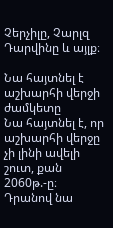Չերչիլը, Չարլզ Դարվինը և այլք։

Նա հայտնել է աշխարհի վերջի ժամկետը
Նա հայտնել է, որ աշխարհի վերջը չի լինի ավելի շուտ, քան 2060թ.-ը։ Դրանով նա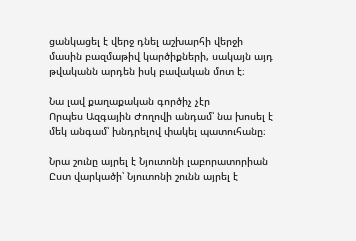ցանկացել է վերջ դնել աշխարհի վերջի մասին բազմաթիվ կարծիքների, սակայն այդ թվականն արդեն իսկ բավական մոտ է։

Նա լավ քաղաքական գործիչ չէր
Որպես Ազգային Ժողովի անդամ՝ նա խոսել է մեկ անգամ՝ խնդրելով փակել պատուհանը։

Նրա շունը այրել է Նյուտոնի լաբորատորիան
Ըստ վարկածի՝ Նյուտոնի շունն այրել է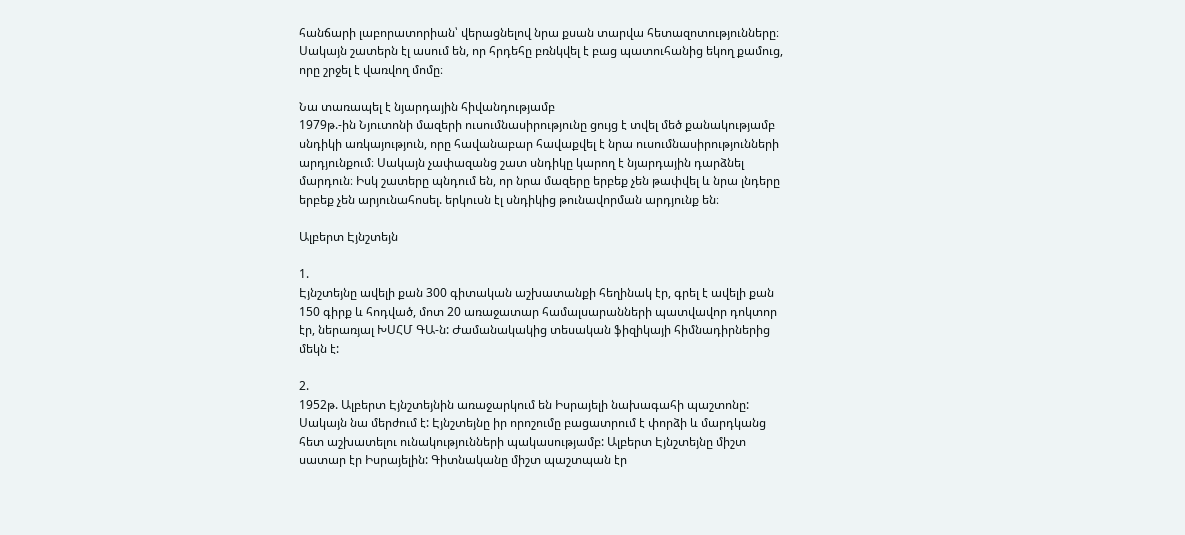հանճարի լաբորատորիան՝ վերացնելով նրա քսան տարվա հետազոտությունները։ Սակայն շատերն էլ ասում են, որ հրդեհը բռնկվել է բաց պատուհանից եկող քամուց, որը շրջել է վառվող մոմը։

Նա տառապել է նյարդային հիվանդությամբ
1979թ.-ին Նյուտոնի մազերի ուսումնասիրությունը ցույց է տվել մեծ քանակությամբ սնդիկի առկայություն, որը հավանաբար հավաքվել է նրա ուսումնասիրությունների արդյունքում։ Սակայն չափազանց շատ սնդիկը կարող է նյարդային դարձնել մարդուն։ Իսկ շատերը պնդում են, որ նրա մազերը երբեք չեն թափվել և նրա լնդերը երբեք չեն արյունահոսել. երկուսն էլ սնդիկից թունավորման արդյունք են։

Ալբերտ Էյնշտեյն

1.
Էյնշտեյնը ավելի քան 300 գիտական աշխատանքի հեղինակ էր, գրել է ավելի քան 150 գիրք և հոդված, մոտ 20 առաջատար համալսարանների պատվավոր դոկտոր էր, ներառյալ ԽՍՀՄ ԳԱ-ն: Ժամանակակից տեսական ֆիզիկայի հիմնադիրներից մեկն է:

2.
1952թ. Ալբերտ Էյնշտեյնին առաջարկում են Իսրայելի նախագահի պաշտոնը: Սակայն նա մերժում է: Էյնշտեյնը իր որոշումը բացատրում է փորձի և մարդկանց հետ աշխատելու ունակությունների պակասությամբ: Ալբերտ Էյնշտեյնը միշտ սատար էր Իսրայելին: Գիտնականը միշտ պաշտպան էր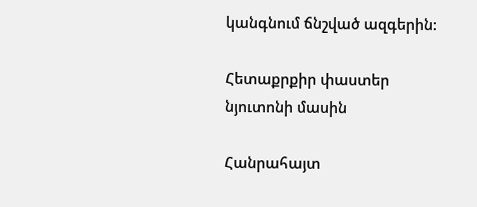կանգնում ճնշված ազգերին:

Հետաքրքիր փաստեր նյուտոնի մասին

Հանրահայտ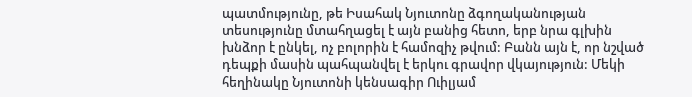պատմությունը, թե Իսահակ Նյուտոնը ձգողականության տեսությունը մտահղացել է այն բանից հետո, երբ նրա գլխին խնձոր է ընկել, ոչ բոլորին է համոզիչ թվում: Բանն այն է, որ նշված դեպքի մասին պահպանվել է երկու գրավոր վկայություն: Մեկի հեղինակը Նյուտոնի կենսագիր Ուիլյամ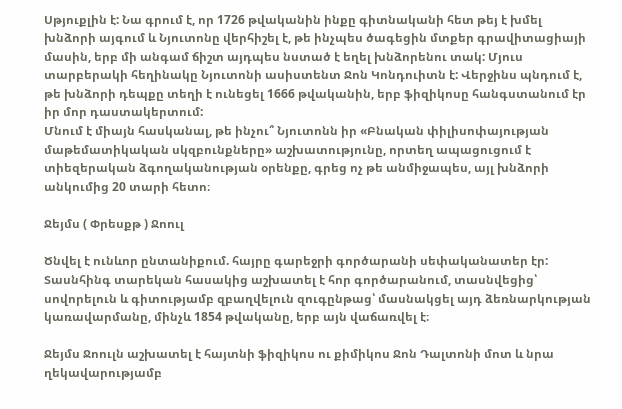Սթյուքլին է: Նա գրում է, որ 1726 թվականին ինքը գիտնականի հետ թեյ է խմել խնձորի այգում և Նյուտոնը վերհիշել է, թե ինչպես ծագեցին մտքեր գրավիտացիայի մասին, երբ մի անգամ ճիշտ այդպես նստած է եղել խնձորենու տակ: Մյուս տարբերակի հեղինակը Նյուտոնի ասիստենտ Ջոն Կոնդուիտն է: Վերջինս պնդում է, թե խնձորի դեպքը տեղի է ունեցել 1666 թվականին, երբ ֆիզիկոսը հանգստանում էր իր մոր դաստակերտում:
Մնում է միայն հասկանալ, թե ինչու՞ Նյուտոնն իր «Բնական փիլիսոփայության մաթեմատիկական սկզբունքները» աշխատությունը, որտեղ ապացուցում է տիեզերական ձգողականության օրենքը, գրեց ոչ թե անմիջապես, այլ խնձորի անկումից 20 տարի հետո։

Ջեյմս ( Փրեսքթ ) Ջոուլ

Ծնվել է ունևոր ընտանիքում. հայրը գարեջրի գործարանի սեփականատեր էր: Տասնհինգ տարեկան հասակից աշխատել է հոր գործարանում, տասնվեցից՝ սովորելուն և գիտությամբ զբաղվելուն զուգընթաց՝ մասնակցել այդ ձեռնարկության կառավարմանը, մինչև 1854 թվականը, երբ այն վաճառվել է։

Ջեյմս Ջոուլն աշխատել է հայտնի ֆիզիկոս ու քիմիկոս Ջոն Դալտոնի մոտ և նրա ղեկավարությամբ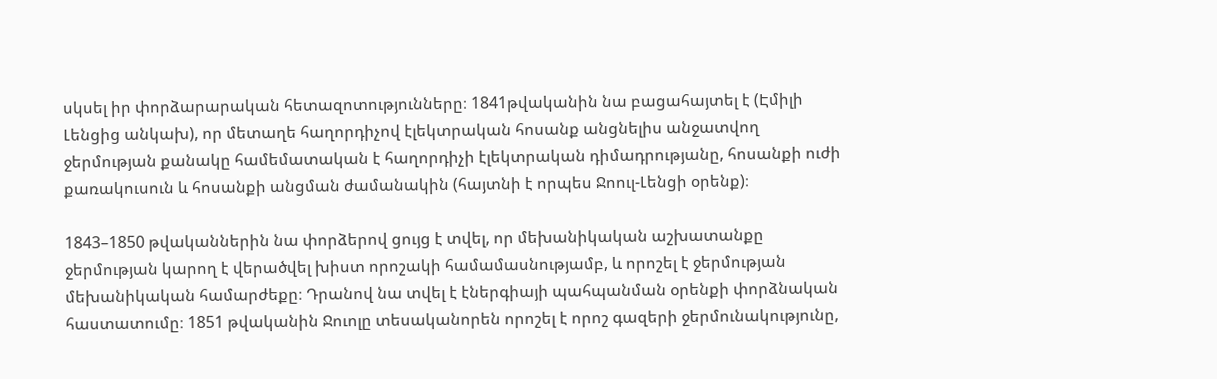սկսել իր փորձարարական հետազոտությունները։ 1841թվականին նա բացահայտել է (Էմիլի Լենցից անկախ), որ մետաղե հաղորդիչով էլեկտրական հոսանք անցնելիս անջատվող ջերմության քանակը համեմատական է հաղորդիչի էլեկտրական դիմադրությանը, հոսանքի ուժի քառակուսուն և հոսանքի անցման ժամանակին (հայտնի է որպես Ջոուլ-Լենցի օրենք)։

1843–1850 թվականներին նա փորձերով ցույց է տվել, որ մեխանիկական աշխատանքը ջերմության կարող է վերածվել խիստ որոշակի համամասնությամբ, և որոշել է ջերմության մեխանիկական համարժեքը։ Դրանով նա տվել է էներգիայի պահպանման օրենքի փորձնական հաստատումը։ 1851 թվականին Ջուոլը տեսականորեն որոշել է որոշ գազերի ջերմունակությունը,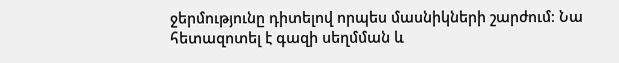ջերմությունը դիտելով որպես մասնիկների շարժում։ Նա հետազոտել է գազի սեղմման և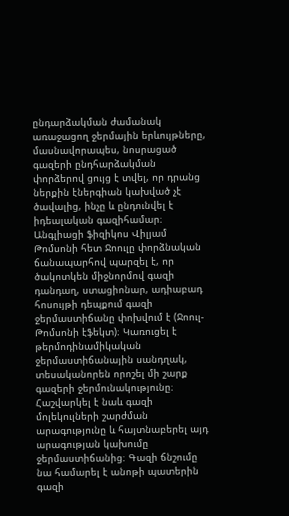ընդարձակման ժամանակ առաջացող ջերմային երևույթները, մասնավորապես, նոսրացած գազերի ընդհարձակման փորձերով ցույց է տվել, որ դրանց ներքին էներգիան կախված չէ ծավալից, ինչը և ընդունվել է իդեալական գազիհամար։ Անգլիացի ֆիզիկոս Վիլյամ Թոմսոնի հետ Ջոուլը փորձնական ճանապարհով պարզել է, որ ծակոտկեն միջնորմով գազի դանդաղ, ստացիոնար, ադիաբադ հոսույթի դեպքում գազի ջերմաստիճանը փոխվում է (Ջոուլ-Թոմսոնի էֆեկտ)։ Կառուցել է թերմոդինամիկական ջերմաստիճանային սանդղակ, տեսականորեն որոշել մի շարք գազերի ջերմունակությունը։ Հաշվարկել է նաև գազի մոլեկուլների շարժման արագությունը և հայտնաբերել այդ արագության կախումը ջերմաստիճանից։ Գազի ճնշումը նա համարել է անոթի պատերին գազի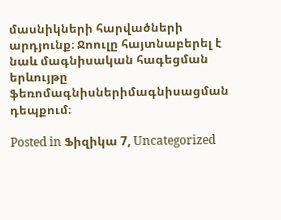մասնիկների հարվածների արդյունք։ Ջոուլը հայտնաբերել է նաև մագնիսական հագեցման երևույթը ֆեռոմագնիսներիմագնիսացման դեպքում։

Posted in Ֆիզիկա 7, Uncategorized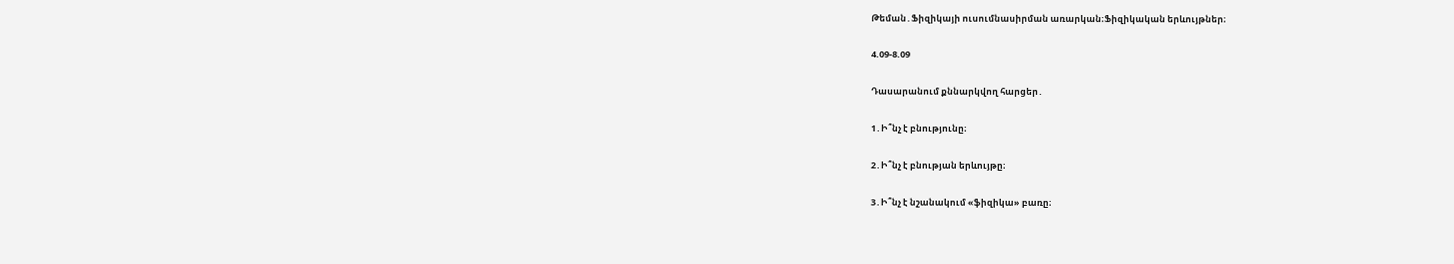Թեման․Ֆիզիկայի ուսումնասիրման առարկան։Ֆիզիկական երևույթներ։

4.09-8.09

Դասարանում քննարկվող հարցեր․

1․Ի՞նչ է բնությունը։

2․Ի՞նչ է բնության երևույթը։

3․Ի՞նչ է նշանակում «ֆիզիկա» բառը։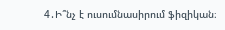4․Ի՞նչ է ուսումնասիրում ֆիզիկան։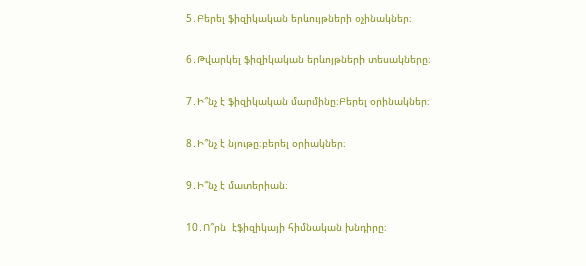5․Բերել ֆիզիկական երևույթների օչինակներ։

6․Թվարկել ֆիզիկական երևոյթների տեսակները։

7․Ի՞նչ է ֆիզիկական մարմինը։Բերել օրինակներ։

8․Ի՞նչ է նյութը։բերել օրիակներ։

9․Ի՞նչ է մատերիան։

10․Ո՞րն  էֆիզիկայի հիմնական խնդիրը։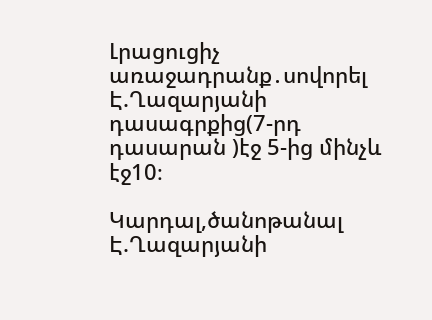Լրացուցիչ առաջադրանք․սովորել Է.Ղազարյանի դասագրքից(7-րդ դասարան )էջ 5-ից մինչև էջ10։

Կարդալ,ծանոթանալ Է.Ղազարյանի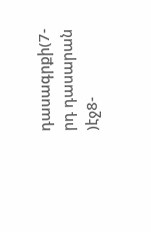դասագրքի(7-րդ դասարան )էջ8-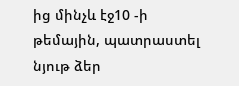ից մինչև էջ10 -ի թեմային, պատրաստել նյութ ձեր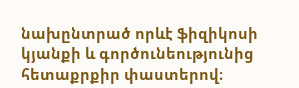նախընտրած որևէ ֆիզիկոսի կյանքի և գործունեությունից հետաքրքիր փաստերով։